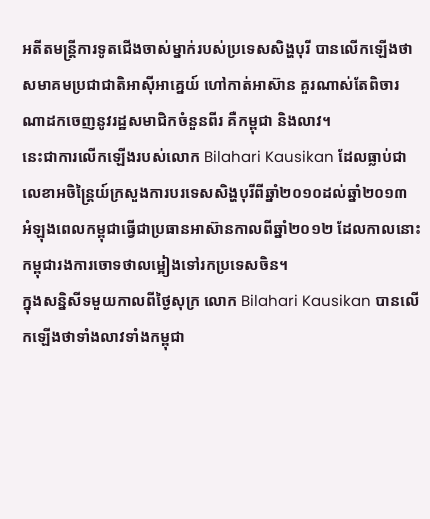អតីតមន្ត្រីការទូតជើងចាស់ម្នាក់របស់ប្រទេសសិង្ហបុរី បានលើកឡើងថាសមាគមប្រជាជាតិអាស៊ីអាគ្នេយ៍ ហៅកាត់អាស៊ាន គួរណាស់តែពិចារណាដកចេញនូវរដ្ឋសមាជិកចំនួនពីរ គឺកម្ពុជា និងលាវ។
នេះជាការលើកឡើងរបស់លោក Bilahari Kausikan ដែលធ្លាប់ជាលេខាអចិន្ត្រៃយ៍ក្រសួងការបរទេសសិង្ហបុរីពីឆ្នាំ២០១០ដល់ឆ្នាំ២០១៣ អំឡុងពេលកម្ពុជាធ្វើជាប្រធានអាស៊ានកាលពីឆ្នាំ២០១២ ដែលកាលនោះកម្ពុជារងការចោទថាលម្អៀងទៅរកប្រទេសចិន។
ក្នុងសន្និសីទមួយកាលពីថ្ងៃសុក្រ លោក Bilahari Kausikan បានលើកឡើងថាទាំងលាវទាំងកម្ពុជា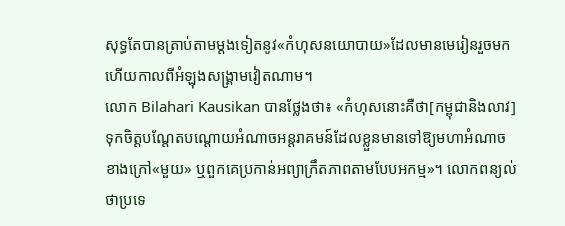សុទ្ធតែបានត្រាប់តាមម្ដងទៀតនូវ«កំហុសនយោបាយ»ដែលមានមេរៀនរួចមកហើយកាលពីអំឡុងសង្គ្រាមវៀតណាម។
លោក Bilahari Kausikan បានថ្លែងថា៖ «កំហុសនោះគឺថា[កម្ពុជានិងលាវ] ទុកចិត្តបណ្ដែតបណ្ដោយអំណាចអន្តរាគមន៍ដែលខ្លួនមានទៅឱ្យមហាអំណាចខាងក្រៅ«មួយ» ឬពួកគេប្រកាន់អព្យាក្រឹតភាពតាមបែបអកម្ម»។ លោកពន្យល់ថាប្រទេ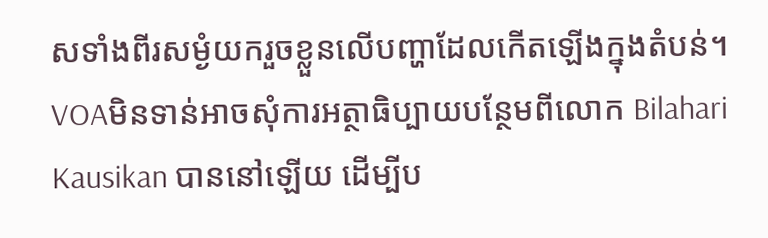សទាំងពីរសម្ងំយករួចខ្លួនលើបញ្ហាដែលកើតឡើងក្នុងតំបន់។
VOAមិនទាន់អាចសុំការអត្ថាធិប្បាយបន្ថែមពីលោក Bilahari Kausikan បាននៅឡើយ ដើម្បីប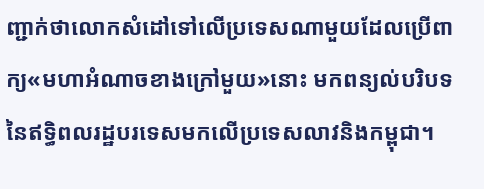ញ្ជាក់ថាលោកសំដៅទៅលើប្រទេសណាមួយដែលប្រើពាក្យ«មហាអំណាចខាងក្រៅមួយ»នោះ មកពន្យល់បរិបទនៃឥទ្ធិពលរដ្ឋបរទេសមកលើប្រទេសលាវនិងកម្ពុជា។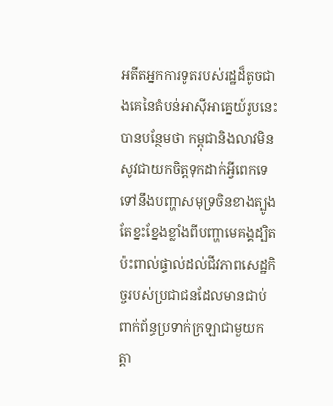អតីតអ្នកការទូតរបស់រដ្ឋដ៏តូចជាងគេនៃតំបន់អាស៊ីអាគ្នេយ៍រូបនេះ បានបន្ថែមថា កម្ពុជានិងលាវមិនសូវជាយកចិត្តទុកដាក់អ្វីពេកទេទៅនឹងបញ្ហាសមុទ្រចិនខាងត្បូង តែខ្នះខ្នែងខ្លាំងពីបញ្ហាមេគង្គដ្បិតប៉ះពាល់ផ្ទាល់ដល់ជីវភាពសេដ្ឋកិច្ចរបស់ប្រជាជនដែលមានជាប់ពាក់ព័ន្ធប្រទាក់ក្រឡាជាមួយកត្តា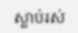ស្លាប់រស់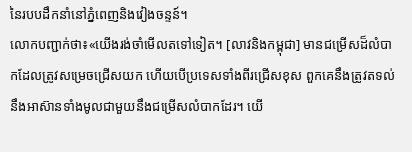នៃរបបដឹកនាំនៅភ្នំពេញនិងវៀងចន្ទន៍។
លោកបញ្ជាក់ថា៖«យើងរង់ចាំមើលតទៅទៀត។ [លាវនិងកម្ពុជា] មានជម្រើសដ៏លំបាកដែលត្រូវសម្រេចជ្រើសយក ហើយបើប្រទេសទាំងពីរជ្រើសខុស ពួកគេនឹងត្រូវតទល់នឹងអាស៊ានទាំងមូលជាមួយនឹងជម្រើសលំបាកដែរ។ យើ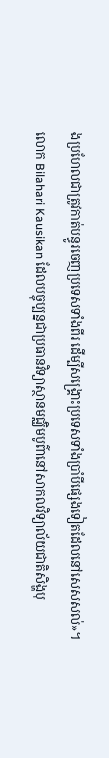ងប្រហែលជាត្រូវកាត់បន្ធូរចេញប្រទេសទាំងពីរ ដើម្បីសង្គ្រោះប្រទេសទាំងប្រាំបីផ្សេងទៀតដែលនៅសេសសល់»។
លោក Bilahari Kausikan ដែលបច្ចុប្បន្នជាប្រធានវិទ្យាស្ថានមជ្ឈិមបូព៌ានៅសាកលវិទ្យាល័យជាតិសិង្ហបុ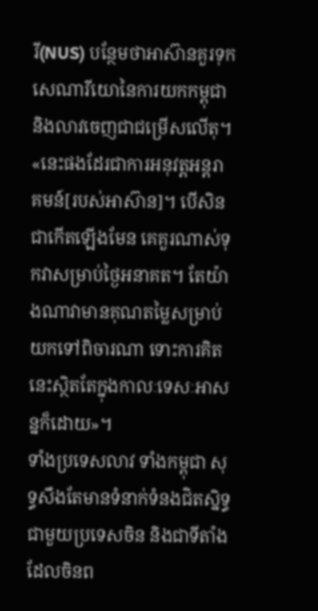រី(NUS) បន្ថែមថាអាស៊ានគួរទុកសេណារីយោនៃការយកកម្ពុជានិងលាវចេញជាជម្រើសលើតុ។
«នេះផងដែរជាការអនុវត្តអន្តរាគមន៍[របស់អាស៊ាន]។ បើសិនជាកើតឡើងមែន គេគួរណាស់ទុកវាសម្រាប់ថ្ងៃអនាគត។ តែយ៉ាងណាវាមានគុណតម្លៃសម្រាប់យកទៅពិចារណា ទោះការគិតនេះស្ថិតតែក្នុងកាលៈទេសៈអាសន្នក៏ដោយ»។
ទាំងប្រទេសលាវ ទាំងកម្ពុជា សុទ្ធសឹងតែមានទំនាក់ទំនងជិតស្និទ្ធជាមួយប្រទេសចិន និងជាទីតាំងដែលចិនព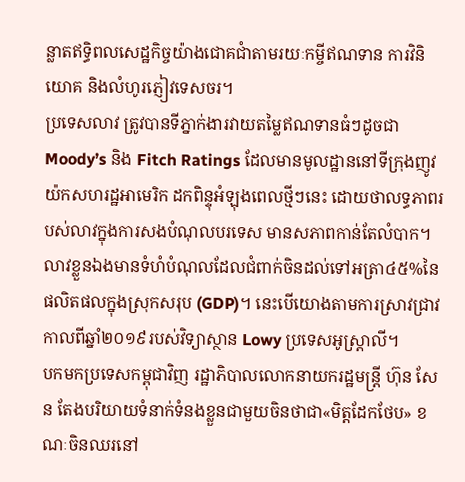ន្លាតឥទ្ធិពលសេដ្ឋកិច្ចយ៉ាងជោគជាំតាមរយៈកម្ចីឥណទាន ការវិនិយោគ និងលំហូរភ្ញៀវទេសចរ។
ប្រទេសលាវ ត្រូវបានទីភ្នាក់ងារវាយតម្លៃឥណទានធំៗដូចជា Moody’s និង Fitch Ratings ដែលមានមូលដ្ឋាននៅទីក្រុងញូវយ៉កសហរដ្ឋអាមេរិក ដកពិន្ទុអំឡុងពេលថ្មីៗនេះ ដោយថាលទ្ធភាពរបស់លាវក្នុងការសងបំណុលបរទេស មានសភាពកាន់តែលំបាក។
លាវខ្លួនឯងមានទំហំបំណុលដែលជំពាក់ចិនដល់ទៅអត្រា៤៥%នៃផលិតផលក្នុងស្រុកសរុប (GDP)។ នេះបើយោងតាមការស្រាវជ្រាវកាលពីឆ្នាំ២០១៩របស់វិទ្យាស្ថាន Lowy ប្រទេសអូស្ត្រាលី។
បកមកប្រទេសកម្ពុជាវិញ រដ្ឋាភិបាលលោកនាយករដ្ឋមន្ត្រី ហ៊ុន សែន តែងបរិយាយទំនាក់ទំនងខ្លួនជាមួយចិនថាជា«មិត្តដែកថែប» ខណៈចិនឈរនៅ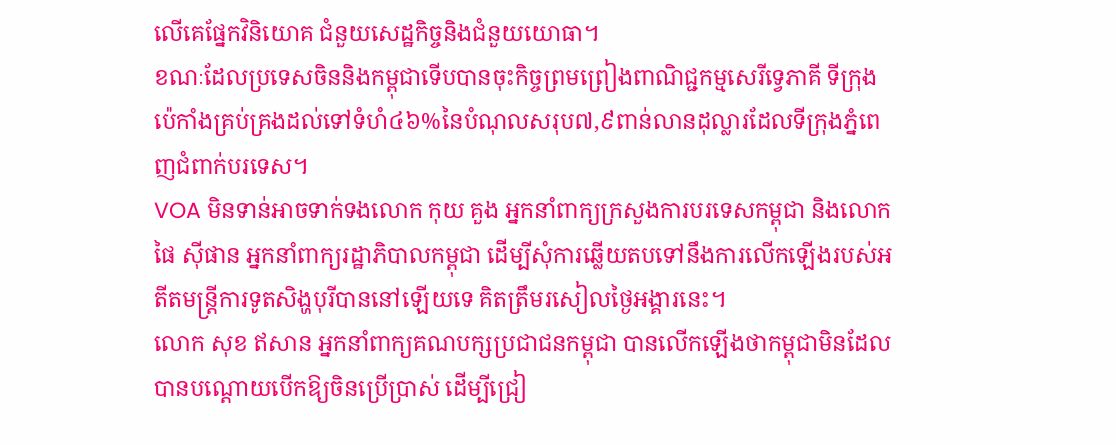លើគេផ្នែកវិនិយោគ ជំនួយសេដ្ឋកិច្ចនិងជំនួយយោធា។
ខណៈដែលប្រទេសចិននិងកម្ពុជាទើបបានចុះកិច្ចព្រមព្រៀងពាណិជ្ជកម្មសេរីទ្វេភាគី ទីក្រុងប៉េកាំងគ្រប់គ្រងដល់ទៅទំហំ៤៦%នៃបំណុលសរុប៧,៩ពាន់លានដុល្លារដែលទីក្រុងភ្នំពេញជំពាក់បរទេស។
VOA មិនទាន់អាចទាក់ទងលោក កុយ គួង អ្នកនាំពាក្យក្រសួងការបរទេសកម្ពុជា និងលោក ផៃ ស៊ីផាន អ្នកនាំពាក្យរដ្ឋាភិបាលកម្ពុជា ដើម្បីសុំការឆ្លើយតបទៅនឹងការលើកឡើងរបស់អតីតមន្ត្រីការទូតសិង្ហបុរីបាននៅឡើយទេ គិតត្រឹមរសៀលថ្ងៃអង្គារនេះ។
លោក សុខ ឥសាន អ្នកនាំពាក្យគណបក្សប្រជាជនកម្ពុជា បានលើកឡើងថាកម្ពុជាមិនដែលបានបណ្ដោយបើកឱ្យចិនប្រើប្រាស់ ដើម្បីជ្រៀ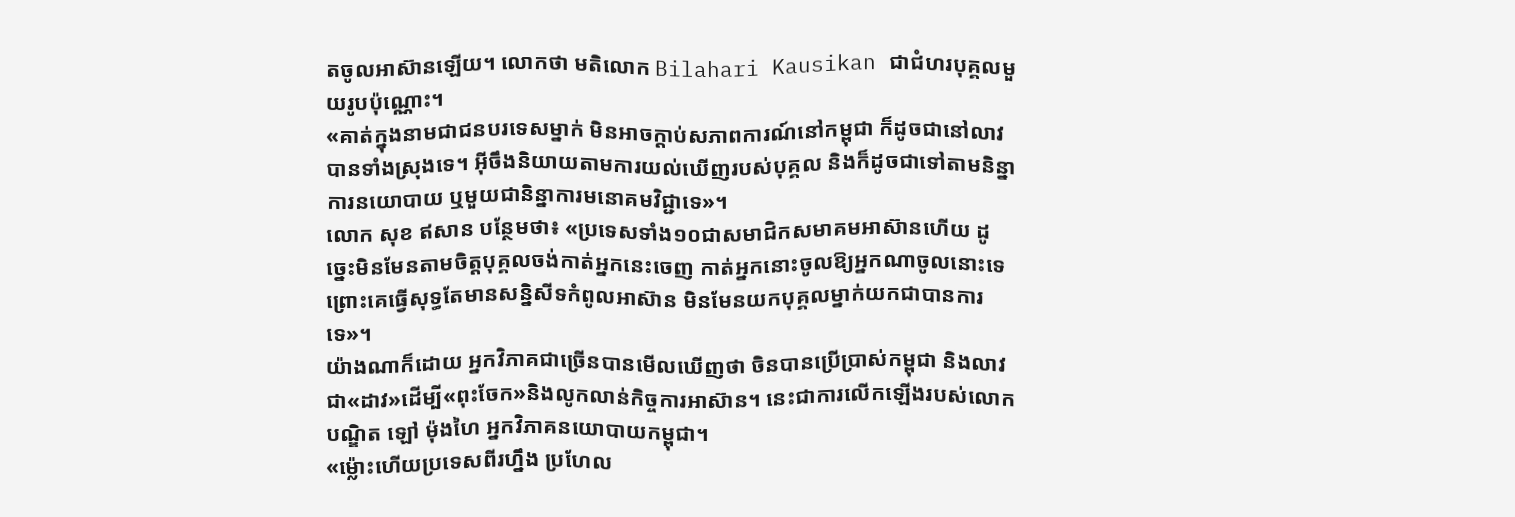តចូលអាស៊ានឡើយ។ លោកថា មតិលោក Bilahari Kausikan ជាជំហរបុគ្គលមួយរូបប៉ុណ្ណោះ។
«គាត់ក្នុងនាមជាជនបរទេសម្នាក់ មិនអាចក្ដាប់សភាពការណ៍នៅកម្ពុជា ក៏ដូចជានៅលាវបានទាំងស្រុងទេ។ អ៊ីចឹងនិយាយតាមការយល់ឃើញរបស់បុគ្គល និងក៏ដូចជាទៅតាមនិន្នាការនយោបាយ ឬមួយជានិន្នាការមនោគមវិជ្ជាទេ»។
លោក សុខ ឥសាន បន្ថែមថា៖ «ប្រទេសទាំង១០ជាសមាជិកសមាគមអាស៊ានហើយ ដូច្នេះមិនមែនតាមចិត្តបុគ្គលចង់កាត់អ្នកនេះចេញ កាត់អ្នកនោះចូលឱ្យអ្នកណាចូលនោះទេព្រោះគេធ្វើសុទ្ធតែមានសន្និសីទកំពូលអាស៊ាន មិនមែនយកបុគ្គលម្នាក់យកជាបានការទេ»។
យ៉ាងណាក៏ដោយ អ្នកវិភាគជាច្រើនបានមើលឃើញថា ចិនបានប្រើប្រាស់កម្ពុជា និងលាវ ជា«ដាវ»ដើម្បី«ពុះចែក»និងលូកលាន់កិច្ចការអាស៊ាន។ នេះជាការលើកឡើងរបស់លោកបណ្ឌិត ឡៅ ម៉ុងហៃ អ្នកវិភាគនយោបាយកម្ពុជា។
«ម្ល៉ោះហើយប្រទេសពីរហ្នឹង ប្រហែល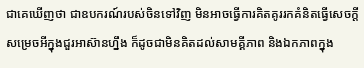ជាគេឃើញថា ជាឧបករណ៍របស់ចិនទៅវិញ មិនអាចធ្វើការគិតគូររកគំនិតធ្វើសេចក្ដីសម្រេចអីក្នុងជួរអាស៊ានហ្នឹង ក៏ដូចជាមិនគិតដល់សាមគ្គីភាព និងឯកភាពក្នុង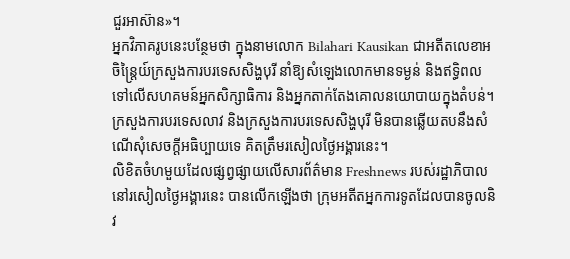ជួរអាស៊ាន»។
អ្នកវិភាគរូបនេះបន្ថែមថា ក្នុងនាមលោក Bilahari Kausikan ជាអតីតលេខាអចិន្ត្រៃយ៍ក្រសួងការបរទេសសិង្ហបុរី នាំឱ្យសំឡេងលោកមានទម្ងន់ និងឥទ្ធិពលទៅលើសហគមន៍អ្នកសិក្សាធិការ និងអ្នកតាក់តែងគោលនយោបាយក្នុងតំបន់។
ក្រសួងការបរទេសលាវ និងក្រសួងការបរទេសសិង្ហបុរី មិនបានឆ្លើយតបនឹងសំណើសុំសេចក្ដីអធិប្បាយទេ គិតត្រឹមរសៀលថ្ងៃអង្គារនេះ។
លិខិតចំហមួយដែលផ្សព្វផ្សាយលើសារព័ត៌មាន Freshnews របស់រដ្ឋាភិបាល នៅរសៀលថ្ងៃអង្គារនេះ បានលើកឡើងថា ក្រុមអតីតអ្នកការទូតដែលបានចូលនិវ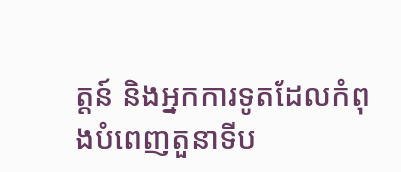ត្តន៍ និងអ្នកការទូតដែលកំពុងបំពេញតួនាទីប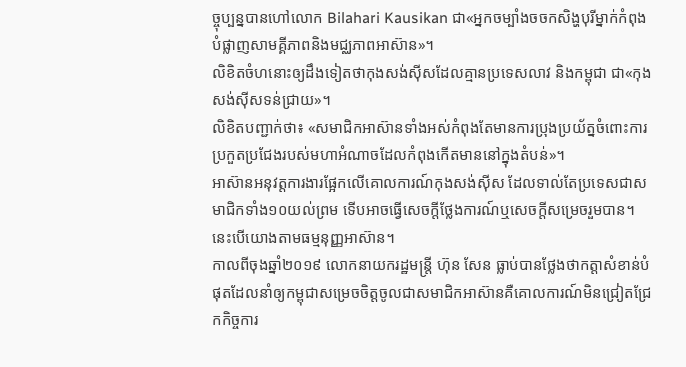ច្ចុប្បន្នបានហៅលោក Bilahari Kausikan ជា«អ្នកចម្បាំងចចកសិង្ហបុរីម្នាក់កំពុងបំផ្លាញសាមគ្គីភាពនិងមជ្ឈភាពអាស៊ាន»។
លិខិតចំហនោះឲ្យដឹងទៀតថាកុងសង់ស៊ីសដែលគ្មានប្រទេសលាវ និងកម្ពុជា ជា«កុងសង់ស៊ីសទន់ជ្រាយ»។
លិខិតបញ្ជាក់ថា៖ «សមាជិកអាស៊ានទាំងអស់កំពុងតែមានការប្រុងប្រយ័ត្នចំពោះការប្រកួតប្រជែងរបស់មហាអំណាចដែលកំពុងកើតមាននៅក្នុងតំបន់»។
អាស៊ានអនុវត្តការងារផ្អែកលើគោលការណ៍កុងសង់ស៊ីស ដែលទាល់តែប្រទេសជាសមាជិកទាំង១០យល់ព្រម ទើបអាចធ្វើសេចក្ដីថ្លែងការណ៍ឬសេចក្ដីសម្រេចរួមបាន។ នេះបើយោងតាមធម្មនុញ្ញអាស៊ាន។
កាលពីចុងឆ្នាំ២០១៩ លោកនាយករដ្ឋមន្ត្រី ហ៊ុន សែន ធ្លាប់បានថ្លែងថាកត្តាសំខាន់បំផុតដែលនាំឲ្យកម្ពុជាសម្រេចចិត្តចូលជាសមាជិកអាស៊ានគឺគោលការណ៍មិនជ្រៀតជ្រែកកិច្ចការ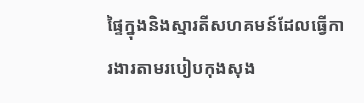ផ្ទៃក្នុងនិងស្មារតីសហគមន៍ដែលធ្វើការងារតាមរបៀបកុងសុង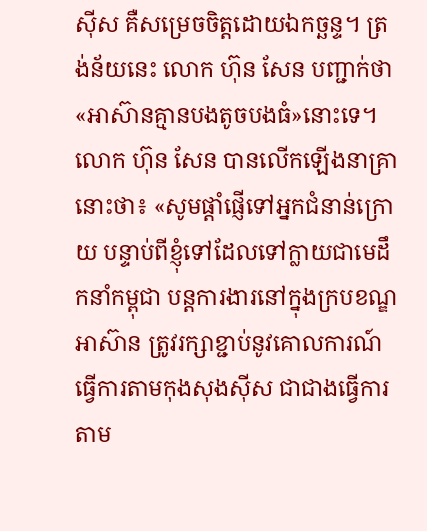ស៊ីស គឺសម្រេចចិត្តដោយឯកច្ឆន្ទ។ ត្រង់ន័យនេះ លោក ហ៊ុន សែន បញ្ជាក់ថា«អាស៊ានគ្មានបងតូចបងធំ»នោះទេ។
លោក ហ៊ុន សែន បានលើកឡើងនាគ្រានោះថា៖ «សូមផ្តាំផ្ញើទៅអ្នកជំនាន់ក្រោយ បន្ទាប់ពីខ្ញុំទៅដែលទៅក្លាយជាមេដឹកនាំកម្ពុជា បន្តការងារនៅក្នុងក្របខណ្ឌអាស៊ាន ត្រូវរក្សាខ្ជាប់នូវគោលការណ៍ធ្វើការតាមកុងសុងស៊ីស ជាជាងធ្វើការតាម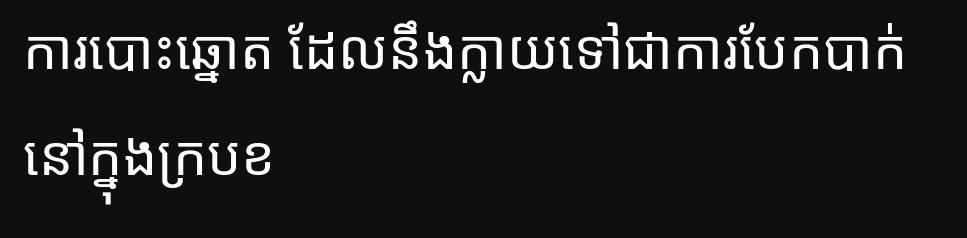ការបោះឆ្នោត ដែលនឹងក្លាយទៅជាការបែកបាក់នៅក្នុងក្របខ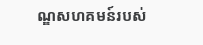ណ្ឌសហគមន៍របស់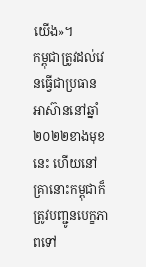យើង»។
កម្ពុជាត្រូវដល់វេនធ្វើជាប្រធានអាស៊ាននៅឆ្នាំ២០២២ខាងមុខនេះ ហើយនៅគ្រានោះកម្ពុជាក៏ត្រូវបញ្ជូនបេក្ខភាពទៅ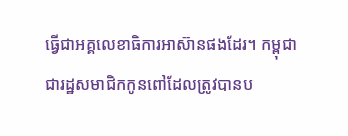ធ្វើជាអគ្គលេខាធិការអាស៊ានផងដែរ។ កម្ពុជាជារដ្ឋសមាជិកកូនពៅដែលត្រូវបានប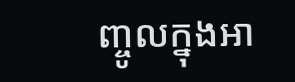ញ្ចូលក្នុងអា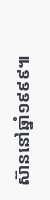ស៊ាននៅឆ្នាំ១៩៩៩៕